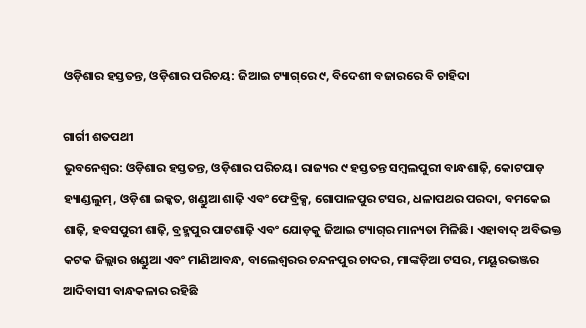ଓଡ଼ିଶାର ହସ୍ତତନ୍ତ, ଓଡ଼ିଶାର ପରିଚୟ: ଜିଆଇ ଟ୍ୟାଗ୍‌ରେ ୯, ବିଦେଶୀ ବଜାରରେ ବି ଚାହିଦା

ଗାର୍ଗୀ ଶତପଥୀ
ଭୁବନେଶ୍ବର: ଓଡ଼ିଶାର ହସ୍ତତନ୍ତ, ଓଡ଼ିଶାର ପରିଚୟ। ରାଜ୍ୟର ୯ ହସ୍ତତନ୍ତ ସମ୍ବଲପୁରୀ ବାନ୍ଧଶାଢ଼ି, କୋଟପାଡ଼ ହ୍ୟାଣ୍ଡଲୁମ୍‌, ଓଡ଼ିଶା ଇକ୍କତ, ଖଣ୍ଡୁଆ ଶାଢ଼ି ଏବଂ ଫେବ୍ରିକ୍ସ, ଗୋପାଳପୁର ଟସର, ଧଳାପଥର ପରଦା, ବମକେଇ ଶାଢ଼ି, ହବସପୁରୀ ଶାଢ଼ି, ବ୍ରହ୍ମପୁର ପାଟଶାଢ଼ି ଏବଂ ଯୋଡ଼କୁ ଜିଆଇ ଟ୍ୟାଗ୍‌ର ମାନ୍ୟତା ମିଳିଛି। ଏହାବାଦ୍‌ ଅବିଭକ୍ତ କଟକ ଜିଲ୍ଲାର ଖଣ୍ଡୁଆ ଏବଂ ମାଣିଆବନ୍ଧ, ବାଲେଶ୍ବରର ଚନ୍ଦନପୁର ଚାଦର, ମାଙ୍କଡ଼ିଆ ଟସର, ମୟୂରଭଞ୍ଜର ଆଦିବାସୀ ବାନ୍ଧକଳାର ରହିଛି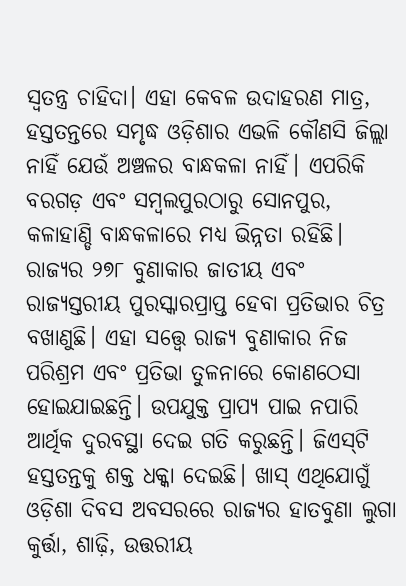ସ୍ବତନ୍ତ୍ର ଚାହିଦା। ଏହା କେବଳ ଉଦାହରଣ ମାତ୍ର, ହସ୍ତତନ୍ତରେ ସମୃଦ୍ଧ ଓଡ଼ିଶାର ଏଭଳି କୌଣସି ଜିଲ୍ଲା ନାହିଁ ଯେଉଁ ଅଞ୍ଚଳର ବାନ୍ଧକଳା ନାହିଁ। ଏପରିକି ବରଗଡ଼ ଏବଂ ସମ୍ବଲପୁରଠାରୁ ସୋନପୁର, କଳାହାଣ୍ଡି ବାନ୍ଧକଳାରେ ମଧ୍ୟ ଭିନ୍ନତା ରହିଛି। ରାଜ୍ୟର ୨୭୮ ବୁଣାକାର ଜାତୀୟ ଏବଂ ରାଜ୍ୟସ୍ତରୀୟ ପୁରସ୍କାରପ୍ରାପ୍ତ ହେବା ପ୍ରତିଭାର ଚିତ୍ର ବଖାଣୁଛି। ଏହା ସତ୍ତ୍ବେ ରାଜ୍ୟ ବୁଣାକାର ନିଜ ପରିଶ୍ରମ ଏବଂ ପ୍ରତିଭା ତୁଳନାରେ କୋଣଠେସା ହୋଇଯାଇଛନ୍ତି। ଉପଯୁକ୍ତ ପ୍ରାପ୍ୟ ପାଇ ନପାରି ଆର୍ଥିକ ଦୁରବସ୍ଥା ଦେଇ ଗତି କରୁଛନ୍ତି। ଜିଏସ୍‌ଟି ହସ୍ତତନ୍ତକୁ ଶକ୍ତ ଧକ୍କା ଦେଇଛି। ଖାସ୍‌ ଏଥିଯୋଗୁଁ ଓଡ଼ିଶା ଦିବସ ଅବସରରେ ରାଜ୍ୟର ହାତବୁଣା ଲୁଗା କୁର୍ତ୍ତା, ଶାଢ଼ି, ଉତ୍ତରୀୟ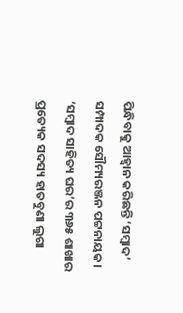ପିନ୍ଧିବାକୁ ଆହ୍ବାନ କରିଛନ୍ତି ‘ସମ୍ବାଦ’ ସମ୍ପାଦକ ସୌମ୍ୟରଞ୍ଜନ ପଟ୍ଟନାୟକ। ‘ସମ୍ବାଦ ସାହିତ୍ୟ ଘର’ର ୩୬୫ ଶାଖାର ପ୍ରତ୍ୟେକ ସଦସ୍ୟ ହାତବୁଣା ଲୁଗା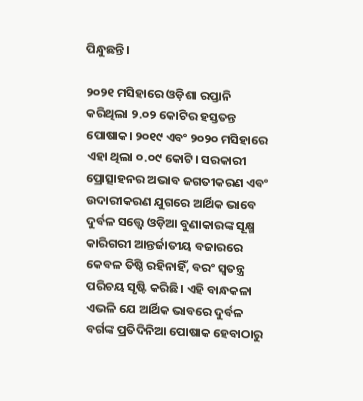ପିନ୍ଧୁଛନ୍ତି।

୨୦୨୧ ମସିହାରେ ଓଡ଼ିଶା ରପ୍ତାନି କରିଥିଲା ୨.୦୨ କୋଟିର ହସ୍ତତନ୍ତ ପୋଷାକ। ୨୦୧୯ ଏବଂ ୨୦୨୦ ମସିହାରେ ଏହା ଥିଲା ୦.୦୯ କୋଟି। ସରକାରୀ ପ୍ରୋତ୍ସାହନର ଅଭାବ ଜଗତୀକରଣ ଏବଂ ଉଦାରୀକରଣ ଯୁଗରେ ଆର୍ଥିକ ଭାବେ ଦୁର୍ବଳ ସତ୍ତ୍ବେ ଓଡ଼ିଆ ବୁଣାକାରଙ୍କ ସୂକ୍ଷ୍ମ କାରିଗରୀ ଆନ୍ତର୍ଜାତୀୟ ବଜାରରେ କେବଳ ତିଷ୍ଠି ରହିନାହିଁ, ବରଂ ସ୍ବତନ୍ତ୍ର ପରିଚୟ ସୃଷ୍ଟି କରିଛି। ଏହି ବାନ୍ଧକଳା ଏଭଳି ଯେ ଆର୍ଥିକ ଭାବରେ ଦୁର୍ବଳ ବର୍ଗଙ୍କ ପ୍ରତିଦିନିଆ ପୋଷାକ ହେବାଠାରୁ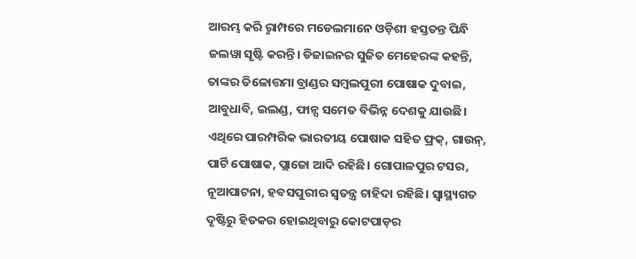ଆରମ୍ଭ କରି ରୢାମ୍ପରେ ମଡେଲମାନେ ଓଡ଼ିଶୀ ହସ୍ତତନ୍ତ ପିନ୍ଧି ଜଲୱା ସୃଷ୍ଟି କରନ୍ତି। ଡିଜାଇନର ସୁଜିତ ମେହେରଙ୍କ କହନ୍ତି, ତାଙ୍କର ତିଳୋତ୍ତମା ବ୍ରାଣ୍ଡର ସମ୍ବଲପୁରୀ ପୋଷାକ ଦୁବାଇ, ଆବୁଧାବି, ଇଲଣ୍ଡ, ଫାନ୍ସ ସମେତ ବିଭିନ୍ନ ଦେଶକୁ ଯାଉଛି। ଏଥିରେ ପାରମ୍ପରିକ ଭାରତୀୟ ପୋଷାକ ସହିତ ଫ୍ରକ୍‌, ଗାଉନ୍‌, ପାର୍ଟି ପୋଷାକ, ପ୍ଲାଜୋ ଆଦି ରହିଛି। ଗୋପାଳପୁର ଟସର, ନୂଆପାଟନା, ହବସପୁରୀର ସ୍ବତନ୍ତ୍ର ଚାହିଦା ରହିଛି। ସ୍ବାସ୍ଥ୍ୟଗତ ଦୃଷ୍ଟିରୁ ହିତକର ହୋଇଥିବାରୁ କୋଟପାଡ଼ର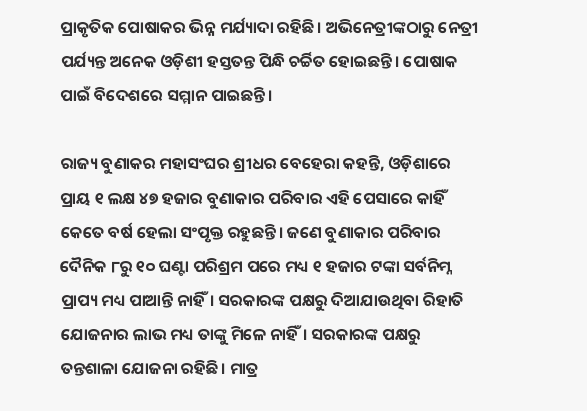ପ୍ରାକୃତିକ ପୋଷାକର ଭିନ୍ନ ମର୍ଯ୍ୟାଦା ରହିଛି। ଅଭିନେତ୍ରୀଙ୍କଠାରୁ ନେତ୍ରୀ ପର୍ଯ୍ୟନ୍ତ ଅନେକ ଓଡ଼ିଶୀ ହସ୍ତତନ୍ତ ପିନ୍ଧି ଚର୍ଚ୍ଚିତ ହୋଇଛନ୍ତି। ପୋଷାକ ପାଇଁ ବିଦେଶରେ ସମ୍ମାନ ପାଇଛନ୍ତି।

ରାଜ୍ୟ ବୁଣାକର ମହାସଂଘର ଶ୍ରୀଧର ବେହେରା କହନ୍ତି, ଓଡ଼ିଶାରେ ପ୍ରାୟ ୧ ଲକ୍ଷ ୪୭ ହଜାର ବୁଣାକାର ପରିବାର ଏହି ପେସାରେ କାହିଁ କେତେ ବର୍ଷ ହେଲା ସଂପୃକ୍ତ ରହୁଛନ୍ତି। ଜଣେ ବୁଣାକାର ପରିବାର ଦୈନିକ ୮ରୁ ୧୦ ଘଣ୍ଟା ପରିଶ୍ରମ ପରେ ମଧ୍ୟ ୧ ହଜାର ଟଙ୍କା ସର୍ବନିମ୍ନ ପ୍ରାପ୍ୟ ମଧ୍ୟ ପାଆନ୍ତି ନାହିଁ। ସରକାରଙ୍କ ପକ୍ଷରୁ ଦିଆଯାଉଥିବା ରିହାତି ଯୋଜନାର ଲାଭ ମଧ୍ୟ ତାଙ୍କୁ ମିଳେ ନାହିଁ। ସରକାରଙ୍କ ପକ୍ଷରୁ ତନ୍ତଶାଳା ଯୋଜନା ରହିଛି। ମାତ୍ର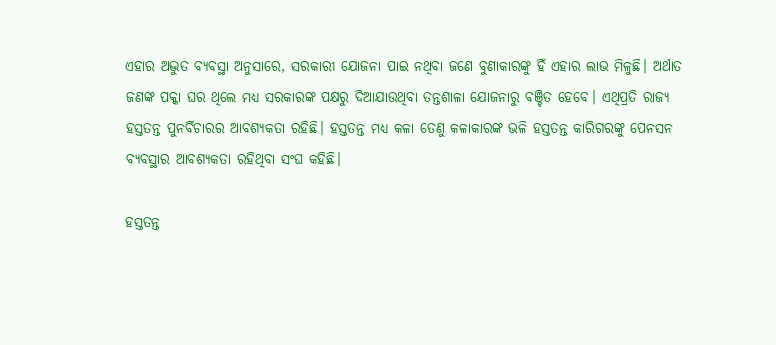ଏହାର ଅଦ୍ଭୁତ ବ୍ୟବସ୍ଥା ଅନୁସାରେ, ସରକାରୀ ଯୋଜନା ପାଇ ନଥିବା ଜଣେ ବୁଣାକାରଙ୍କୁ ହିଁ ଏହାର ଲାଭ ମିଳୁଛି। ଅର୍ଥାତ ଜଣଙ୍କ ପକ୍କା ଘର ଥିଲେ ମଧ୍ୟ ସରକାରଙ୍କ ପକ୍ଷରୁ ଦିଆଯାଉଥିବା ତନ୍ତଶାଳା ଯୋଜନାରୁ ବଞ୍ଚିତ ହେବେ। ଏଥିପ୍ରତି ରାଜ୍ୟ ହସ୍ତତନ୍ତ ପୁନର୍ବିଚାରର ଆବଶ୍ୟକତା ରହିଛି। ହସ୍ତତନ୍ତ ମଧ୍ୟ କଳା ତେଣୁ କଳାକାରଙ୍କ ଭଳି ହସ୍ତତନ୍ତ କାରିଗରଙ୍କୁ ପେନସନ ବ୍ୟବସ୍ଥାର ଆବଶ୍ୟକତା ରହିଥିବା ସଂଘ କହିଛି।

ହସ୍ତତନ୍ତ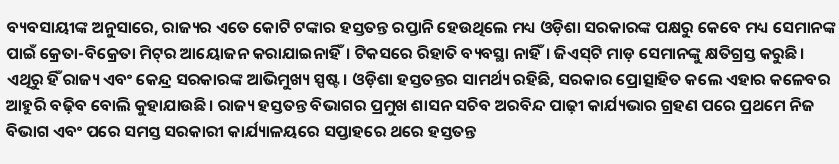ବ୍ୟବସାୟୀଙ୍କ ଅନୁସାରେ, ରାଜ୍ୟର ଏତେ କୋଟି ଟଙ୍କାର ହସ୍ତତନ୍ତ ରପ୍ତାନି ହେଉଥିଲେ ମଧ୍ୟ ଓଡ଼ିଶା ସରକାରଙ୍କ ପକ୍ଷରୁ କେବେ ମଧ୍ୟ ସେମାନଙ୍କ ପାଇଁ କ୍ରେତା-ବିକ୍ରେତା ମିଟ୍‌ର ଆୟୋଜନ କରାଯାଇନାହିଁ। ଟିକସରେ ରିହାତି ବ୍ୟବସ୍ଥା ନାହିଁ। ଜିଏସ୍‌ଟି ମାଡ଼ ସେମାନଙ୍କୁ କ୍ଷତିଗ୍ରସ୍ତ କରୁଛି। ଏଥିରୁ ହିଁ ରାଜ୍ୟ ଏବଂ କେନ୍ଦ୍ର ସରକାରଙ୍କ ଆଭିମୁଖ୍ୟ ସ୍ପଷ୍ଟ। ଓଡ଼ିଶା ହସ୍ତତନ୍ତର ସାମର୍ଥ୍ୟ ରହିଛି, ସରକାର ପ୍ରୋତ୍ସାହିତ କଲେ ଏହାର କଳେବର ଆହୁରି ବଢ଼ିବ ବୋଲି କୁହାଯାଉଛି। ରାଜ୍ୟ ହସ୍ତତନ୍ତ ବିଭାଗର ପ୍ରମୁଖ ଶାସନ ସଚିବ ଅରବିନ୍ଦ ପାଢ଼ୀ କାର୍ଯ୍ୟଭାର ଗ୍ରହଣ ପରେ ପ୍ରଥମେ ନିଜ ବିଭାଗ ଏବଂ ପରେ ସମସ୍ତ ସରକାରୀ କାର୍ଯ୍ୟାଳୟରେ ସପ୍ତାହରେ ଥରେ ହସ୍ତତନ୍ତ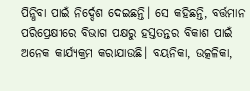ପିନ୍ଧିବା ପାଇଁ ନିର୍ଦ୍ଦେଶ ଦେଇଛନ୍ତି। ସେ କହିଛନ୍ତି, ବର୍ତ୍ତମାନ ପରିପ୍ରେକ୍ଷୀରେ ବିଭାଗ ପକ୍ଷରୁ ହସ୍ତତନ୍ତର ବିକାଶ ପାଇଁ ଅନେକ କାର୍ଯ୍ୟକ୍ରମ କରାଯାଉଛି। ବୟନିକା, ଉତ୍କଳିକା,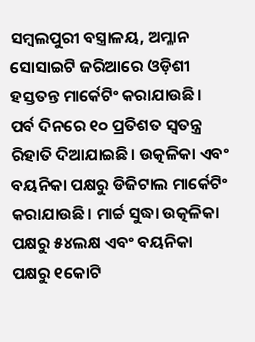ସମ୍ବଲପୁରୀ ବସ୍ତ୍ରାଳୟ, ଅମ୍ଳାନ ସୋସାଇଟି ଜରିଆରେ ଓଡ଼ିଶୀ ହସ୍ତତନ୍ତ ମାର୍କେଟିଂ କରାଯାଉଛି। ପର୍ବ ଦିନରେ ୧୦ ପ୍ରତିଶତ ସ୍ବତନ୍ତ୍ର ରିହାତି ଦିଆଯାଇଛି। ଉତ୍କଳିକା ଏବଂ ବୟନିକା ପକ୍ଷରୁ ଡିଜିଟାଲ ମାର୍କେଟିଂ କରାଯାଉଛି। ମାର୍ଚ୍ଚ ସୁଦ୍ଧା ଉତ୍କଳିକା ପକ୍ଷରୁ ୫୪ଲକ୍ଷ ଏବଂ ବୟନିକା ପକ୍ଷରୁ ୧କୋଟି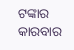ଟଙ୍କାର କାରବାର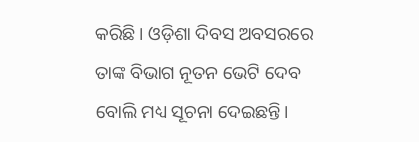କରିଛି। ଓଡ଼ିଶା ଦିବସ ଅବସରରେ ତାଙ୍କ ବିଭାଗ ନୂତନ ଭେଟି ଦେବ ବୋଲି ମଧ୍ୟ ସୂଚନା ଦେଇଛନ୍ତି।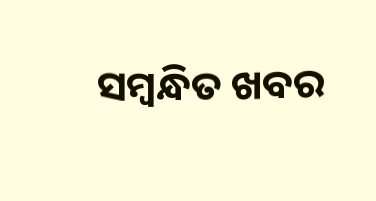ସମ୍ବନ୍ଧିତ ଖବର